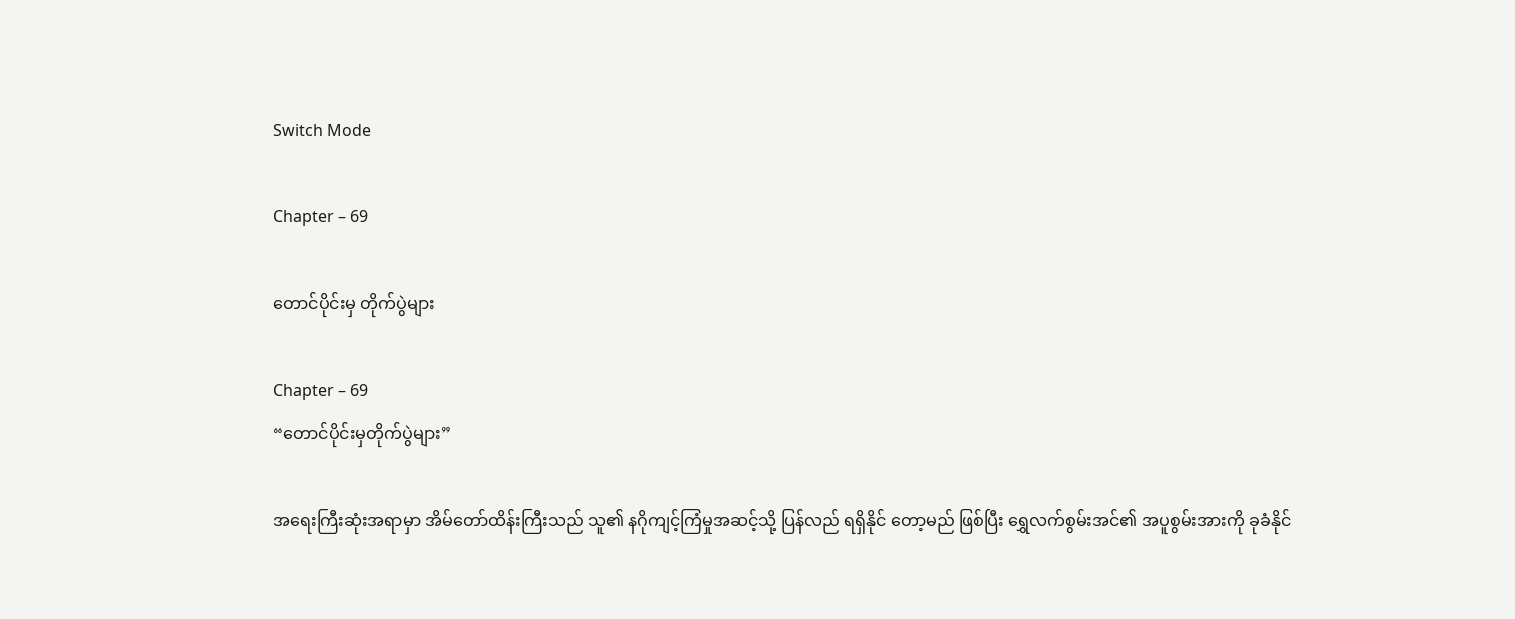Switch Mode

Chapter – 69

တောင်ပိုင်းမှ တိုက်ပွဲများ

Chapter – 69
“တောင်ပိုင်းမှတိုက်ပွဲများ”

အရေးကြီးဆုံးအရာမှာ အိမ်တော်ထိန်းကြီးသည် သူ၏ နဂိုကျင့်ကြံမှုအဆင့်သို့ ပြန်လည် ရရှိနိုင် တော့မည် ဖြစ်ပြီး ရွှေလက်စွမ်းအင်၏ အပူစွမ်းအားကို ခုခံနိုင်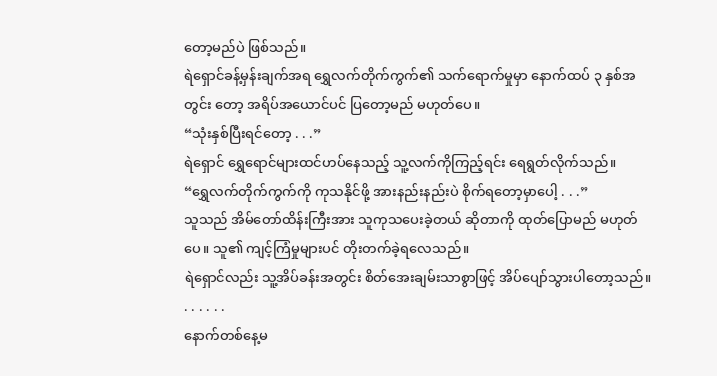တော့မည်ပဲ ဖြစ်သည်။
ရဲရှောင်ခန့်မှန်းချက်အရ ရွှေလက်တိုက်ကွက်၏ သက်ရောက်မှုမှာ နောက်ထပ် ၃ နှစ်အတွင်း တော့ အရိပ်အယောင်ပင် ပြတော့မည် မဟုတ်ပေ။
“သုံးနှစ်ပြီးရင်တော့ . . .”
ရဲရှောင် ရွှေရောင်များထင်ဟပ်နေသည့် သူ့လက်ကိုကြည့်ရင်း ရေရွတ်လိုက်သည်။
“ရွှေလက်တိုက်ကွက်ကို ကုသနိုင်ဖို့ အားနည်းနည်းပဲ စိုက်ရတော့မှာပေါ့ . . .”
သူသည် အိမ်တော်ထိန်းကြီးအား သူကုသပေးခဲ့တယ် ဆိုတာကို ထုတ်ပြောမည် မဟုတ်ပေ။ သူ၏ ကျင့်ကြံမှုများပင် တိုးတက်ခဲ့ရလေသည်။
ရဲရှောင်လည်း သူ့အိပ်ခန်းအတွင်း စိတ်အေးချမ်းသာစွာဖြင့် အိပ်ပျော်သွားပါတော့သည်။
. . . . . .
နောက်တစ်နေ့မ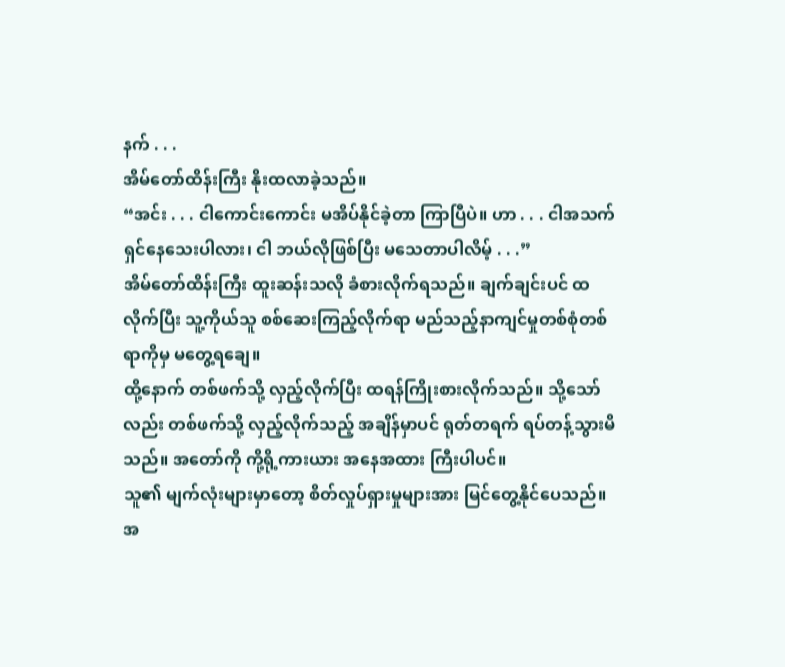နက် . . .
အိမ်တော်ထိန်းကြီး နိုးထလာခဲ့သည်။
“အင်း . . . ငါကောင်းကောင်း မအိပ်နိုင်ခဲ့တာ ကြာပြီပဲ။ ဟာ . . . ငါအသက်ရှင်နေသေးပါလား၊ ငါ ဘယ်လိုဖြစ်ပြီး မသေတာပါလိမ့် . . .”
အိမ်တော်ထိန်းကြီး ထူးဆန်းသလို ခံစားလိုက်ရသည်။ ချက်ချင်းပင် ထလိုက်ပြီး သူ့ကိုယ်သူ စစ်ဆေးကြည့်လိုက်ရာ မည်သည့်နာကျင်မှုတစ်စုံတစ်ရာကိုမှ မတွေ့ရချေ။
ထို့နောက် တစ်ဖက်သို့ လှည့်လိုက်ပြီး ထရန်ကြိုးစားလိုက်သည်။ သို့သော်လည်း တစ်ဖက်သို့ လှည့်လိုက်သည့် အချိန်မှာပင် ရုတ်တရက် ရပ်တန့်သွားမိသည်။ အတော်ကို ကို့ရို့ကားယား အနေအထား ကြီးပါပင်။
သူ၏ မျက်လုံးများမှာတော့ စိတ်လှုပ်ရှားမှုများအား မြင်တွေ့နိုင်ပေသည်။
အ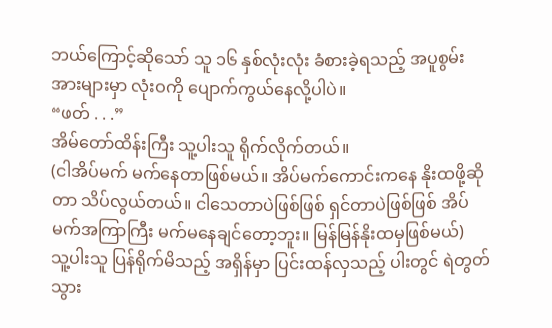ဘယ်ကြောင့်ဆိုသော် သူ ၁၆ နှစ်လုံးလုံး ခံစားခဲ့ရသည့် အပူစွမ်းအားများမှာ လုံးဝကို ပျောက်ကွယ်နေလို့ပါပဲ။
“ဖတ် . . .”
အိမ်တော်ထိန်းကြီး သူ့ပါးသူ ရိုက်လိုက်တယ်။
(ငါအိပ်မက် မက်နေတာဖြစ်မယ်။ အိပ်မက်ကောင်းကနေ နိုးထဖို့ဆိုတာ သိပ်လွယ်တယ်။ ငါသေတာပဲဖြစ်ဖြစ် ရှင်တာပဲဖြစ်ဖြစ် အိပ်မက်အကြာကြီး မက်မနေချင်တော့ဘူး။ မြန်မြန်နိုးထမှဖြစ်မယ်)
သူ့ပါးသူ ပြန်ရိုက်မိသည့် အရှိန်မှာ ပြင်းထန်လှသည့် ပါးတွင် ရဲတွတ်သွား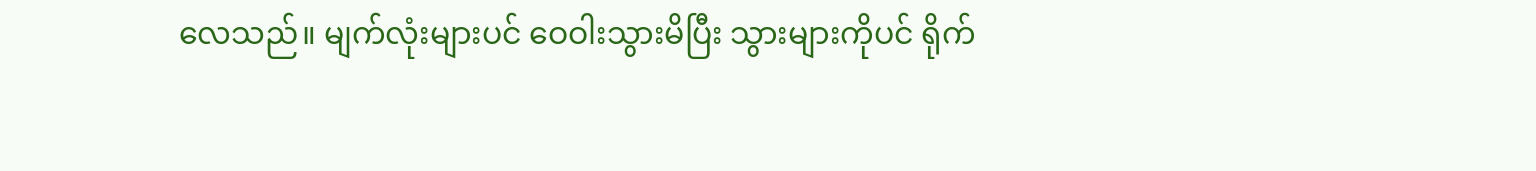လေသည်။ မျက်လုံးများပင် ဝေဝါးသွားမိပြီး သွားများကိုပင် ရိုက်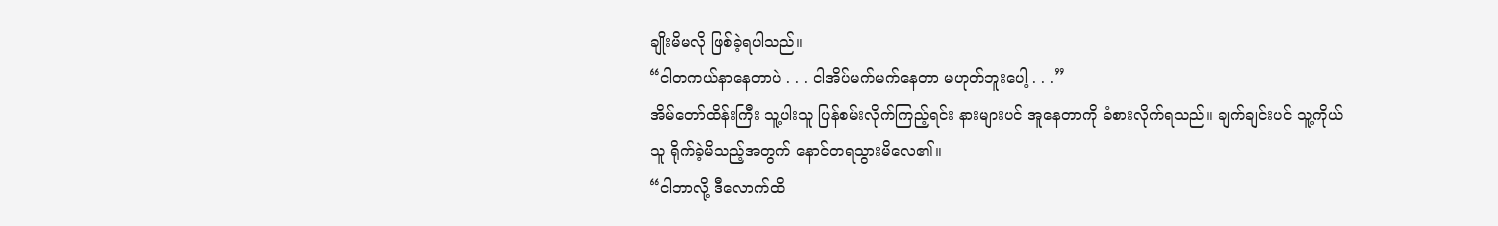ချိုးမိမလို ဖြစ်ခဲ့ရပါသည်။
“ငါတကယ်နာနေတာပဲ . . . ငါအိပ်မက်မက်နေတာ မဟုတ်ဘူးပေါ့ . . .”
အိမ်တော်ထိန်းကြီး သူ့ပါးသူ ပြန်စမ်းလိုက်ကြည့်ရင်း နားများပင် အူနေတာကို ခံစားလိုက်ရသည်။ ချက်ချင်းပင် သူ့ကိုယ်သူ ရိုက်ခဲ့မိသည့်အတွက် နောင်တရသွားမိလေ၏။
“ငါဘာလို့ ဒီလောက်ထိ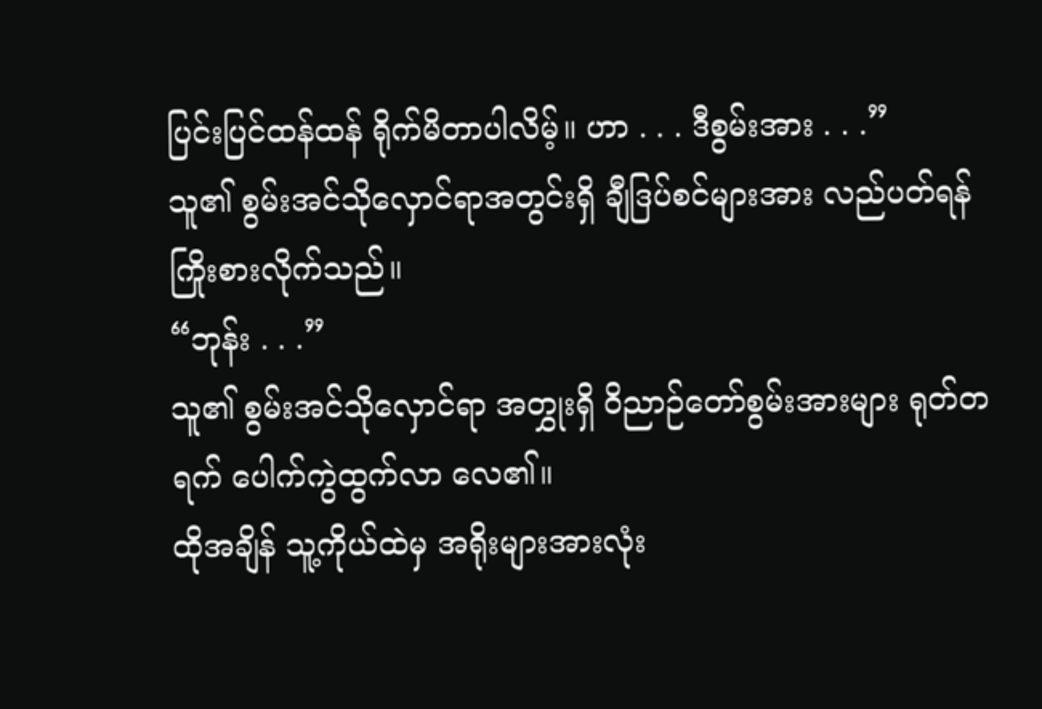ပြင်းပြင်ထန်ထန် ရိုက်မိတာပါလိမ့်။ ဟာ . . . ဒီစွမ်းအား . . .”
သူ၏ စွမ်းအင်သိုလှောင်ရာအတွင်းရှိ ချီဒြပ်စင်များအား လည်ပတ်ရန် ကြိုးစားလိုက်သည်။
“ဘုန်း . . .”
သူ၏ စွမ်းအင်သိုလှောင်ရာ အတွှုးရှိ ဝိညာဉ်တော်စွမ်းအားများ ရုတ်တရက် ပေါက်ကွဲထွက်လာ လေ၏။
ထိုအချိန် သူ့ကိုယ်ထဲမှ အရိုးများအားလုံး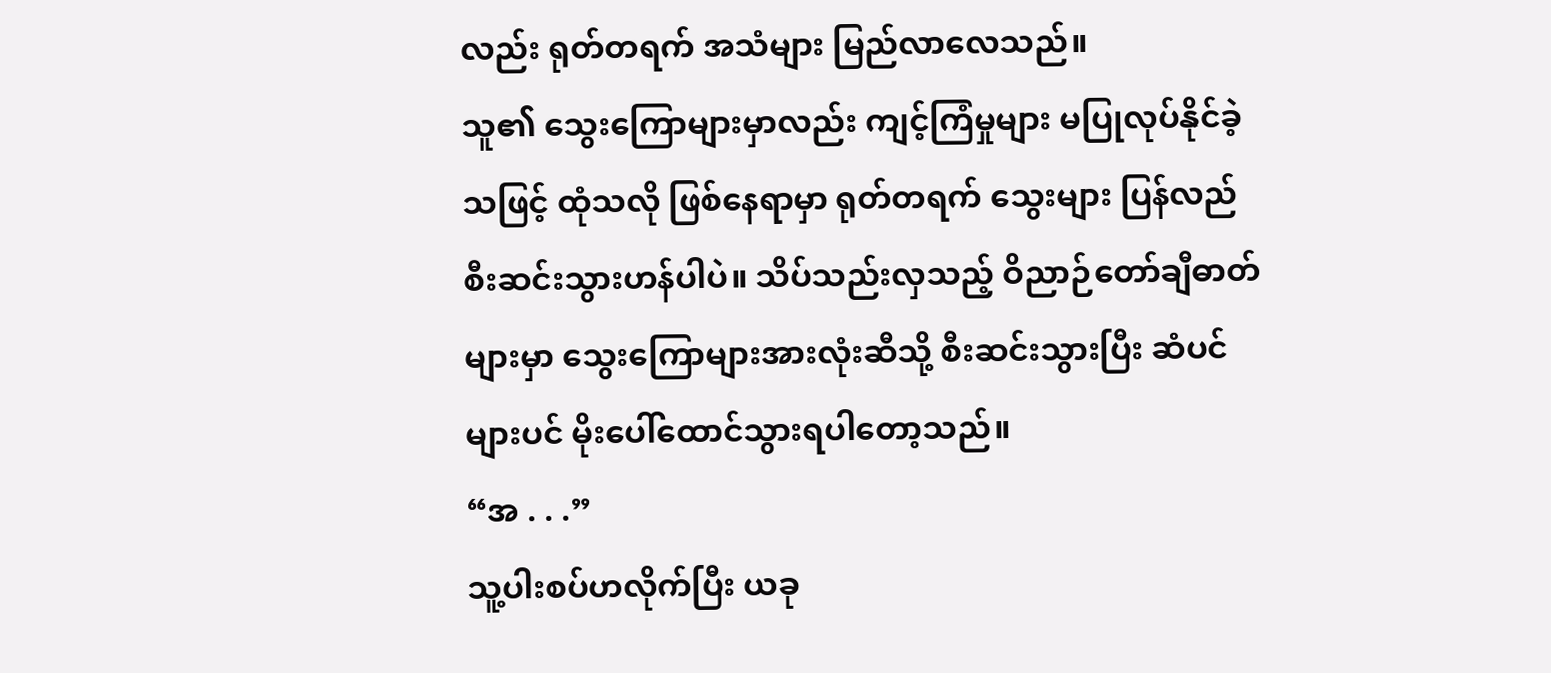လည်း ရုတ်တရက် အသံများ မြည်လာလေသည်။
သူ၏ သွေးကြောများမှာလည်း ကျင့်ကြံမှုများ မပြုလုပ်နိုင်ခဲ့သဖြင့် ထုံသလို ဖြစ်နေရာမှာ ရုတ်တရက် သွေးများ ပြန်လည် စီးဆင်းသွားဟန်ပါပဲ။ သိပ်သည်းလှသည့် ဝိညာဉ်တော်ချီဓာတ်များမှာ သွေးကြောများအားလုံးဆီသို့ စီးဆင်းသွားပြီး ဆံပင်များပင် မိုးပေါ်ထောင်သွားရပါတော့သည်။
“အ . . .”
သူ့ပါးစပ်ဟလိုက်ပြီး ယခု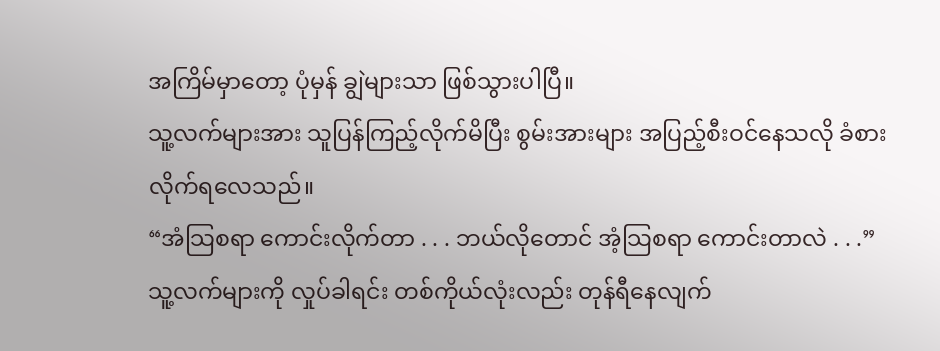အကြိမ်မှာတော့ ပုံမှန် ချွဲများသာ ဖြစ်သွားပါပြီ။
သူ့လက်များအား သူပြန်ကြည့်လိုက်မိပြီး စွမ်းအားများ အပြည့်စီးဝင်နေသလို ခံစားလိုက်ရလေသည်။
“အံသြစရာ ကောင်းလိုက်တာ . . . ဘယ်လိုတောင် အံ့သြစရာ ကောင်းတာလဲ . . .”
သူ့လက်များကို လှုပ်ခါရင်း တစ်ကိုယ်လုံးလည်း တုန်ရီနေလျက်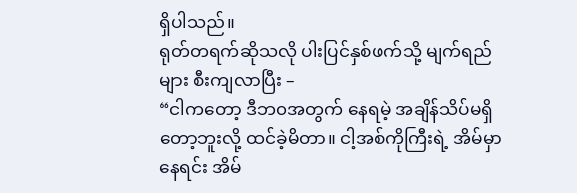ရှိပါသည်။
ရုတ်တရက်ဆိုသလို ပါးပြင်နှစ်ဖက်သို့ မျက်ရည်များ စီးကျလာပြီး –
“ငါကတော့ ဒီဘ၀အတွက် နေရမဲ့ အချိန်သိပ်မရှိတော့ဘူးလို့ ထင်ခဲ့မိတာ။ ငါ့အစ်ကိုကြီးရဲ့ အိမ်မှာ နေရင်း အိမ်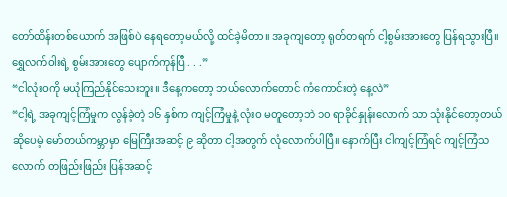တော်ထိန်းတစ်ယောက် အဖြစ်ပဲ နေရတော့မယ်လို့ ထင်ခဲ့မိတာ။ အခုကျတော့ ရုတ်တရက် ငါ့စွမ်းအားတွေ ပြန်ရသွားပြီ။ ရွှေလက်ဝါးရဲ့ စွမ်းအားတွေ ပျောက်ကုန်ပြီ . . .”
“ငါလုံးဝကို မယုံကြည်နိုင်သေးဘူး။ ဒီနေ့ကတော့ ဘယ်လောက်တောင် ကံကောင်းတဲ့ နေ့လဲ”
“ငါ့ရဲ့ အခုကျင့်ကြံမှုက လွန်ခဲ့တဲ့ ၁၆ နှစ်က ကျင့်ကြံမှုနဲ့ လုံးဝ မတူတော့ဘဲ ၁၀ ရာခိုင်နှုန်းလောက် သာ သုံးနိုင်တော့တယ် ဆိုပေမဲ့ မော်တယ်ကမ္ဘာမှာ မြေကြီးအဆင့် ၉ ဆိုတာ ငါ့အတွက် လုံလောက်ပါပြီ။ နောက်ပြီး ငါကျင့်ကြံရင် ကျင့်ကြံသလောက် တဖြည်းဖြည်း ပြန်အဆင့်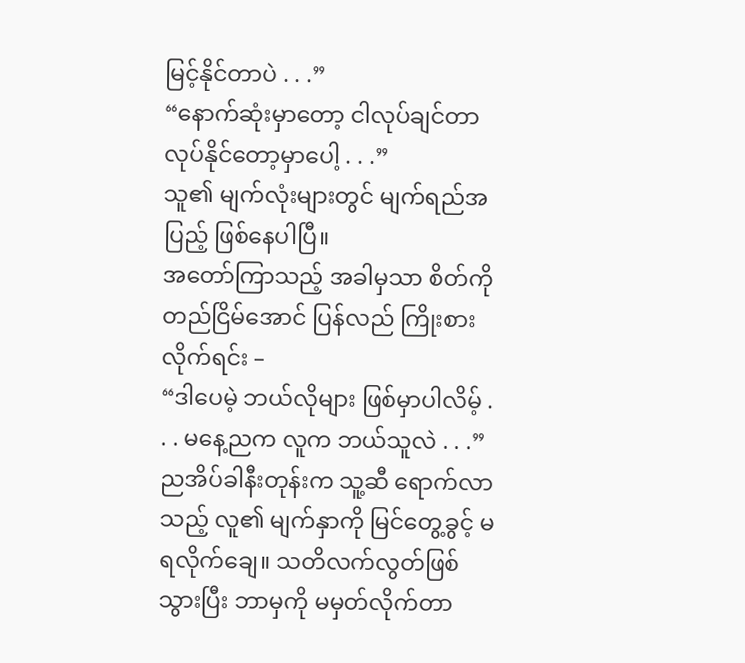မြင့်နိုင်တာပဲ . . .”
“နောက်ဆုံးမှာတော့ ငါလုပ်ချင်တာ လုပ်နိုင်တော့မှာပေါ့ . . .”
သူ၏ မျက်လုံးများတွင် မျက်ရည်အပြည့် ဖြစ်နေပါပြီ။
အတော်ကြာသည့် အခါမှသာ စိတ်ကို တည်ငြိမ်အောင် ပြန်လည် ကြိုးစားလိုက်ရင်း –
“ဒါပေမဲ့ ဘယ်လိုများ ဖြစ်မှာပါလိမ့် . . . မနေ့ညက လူက ဘယ်သူလဲ . . .”
ညအိပ်ခါနီးတုန်းက သူ့ဆီ ရောက်လာသည့် လူ၏ မျက်နှာကို မြင်တွေ့ခွင့် မရလိုက်ချေ။ သတိလက်လွတ်ဖြစ်သွားပြီး ဘာမှကို မမှတ်လိုက်တာ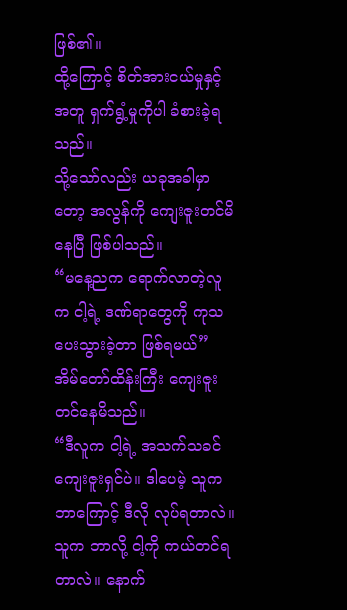ဖြစ်၏။
ထို့ကြောင့် စိတ်အားငယ်မှုနှင့်အတူ ရှက်ရွံ့မှုကိုပါ ခံစားခဲ့ရသည်။
သို့သော်လည်း ယခုအခါမှာတော့ အလွန်ကို ကျေးဇူးတင်မိနေပြီ ဖြစ်ပါသည်။
“မနေ့ညက ရောက်လာတဲ့လူက ငါ့ရဲ့ ဒဏ်ရာတွေကို ကုသပေးသွားခဲ့တာ ဖြစ်ရမယ်”
အိမ်တော်ထိန်းကြီး ကျေးဇူးတင်နေမိသည်။
“ဒီလူက ငါ့ရဲ့ အသက်သခင် ကျေးဇူးရှင်ပဲ။ ဒါပေမဲ့ သူက ဘာကြောင့် ဒီလို လုပ်ရတာလဲ။ သူက ဘာလို့ ငါ့ကို ကယ်တင်ရတာလဲ။ နောက်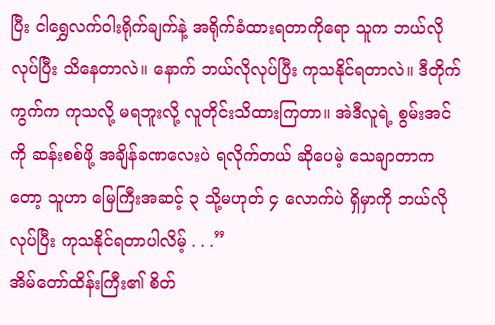ပြီး ငါရွှေလက်ဝါးရိုက်ချက်နဲ့ အရိုက်ခံထားရတာကိုရော သူက ဘယ်လိုလုပ်ပြီး သိနေတာလဲ။ နောက် ဘယ်လိုလုပ်ပြီး ကုသနိုင်ရတာလဲ။ ဒီတိုက်ကွက်က ကုသလို့ မရဘူးလို့ လူတိုင်းသိထားကြတာ။ အဲဒီလူရဲ့ စွမ်းအင်ကို ဆန်းစစ်ဖို့ အချိန်ခဏလေးပဲ ရလိုက်တယ် ဆိုပေမဲ့ သေချာတာကတော့ သူဟာ မြေကြီးအဆင့် ၃ သို့မဟုတ် ၄ လောက်ပဲ ရှိမှာကို ဘယ်လိုလုပ်ပြီး ကုသနိုင်ရတာပါလိမ့် . . .”
အိမ်တော်ထိန်းကြီး၏ စိတ်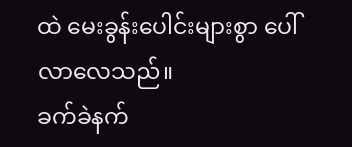ထဲ မေးခွန်းပေါင်းများစွာ ပေါ်လာလေသည်။
ခက်ခဲနက်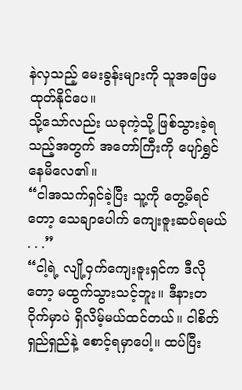နဲလှသည့် မေးခွန်းများကို သူအဖြေမထုတ်နိုင်ပေ။
သို့သော်လည်း ယခုကဲ့သို့ ဖြစ်သွားခဲ့ရသည့်အတွက် အတော်ကြီးကို ပျော်ရွှင်နေမိလေ၏။
“ငါအသက်ရှင်ခဲ့ပြီး သူ့ကို တွေ့မိရင်တော့ သေချာပေါက် ကျေးဇူးဆပ်ရမယ် . . .”
“ငါ့ရဲ့ လျို့ဝှက်ကျေးဇူးရှင်က ဒီလိုတော့ မထွက်သွားသင့်ဘူး။ ဒီနားတဝိုက်မှာပဲ ရှိလိမ့်မယ်ထင်တယ်။ ငါစိတ်ရှည်ရှည်နဲ့ စောင့်ရမှာပေါ့။ ထပ်ပြီး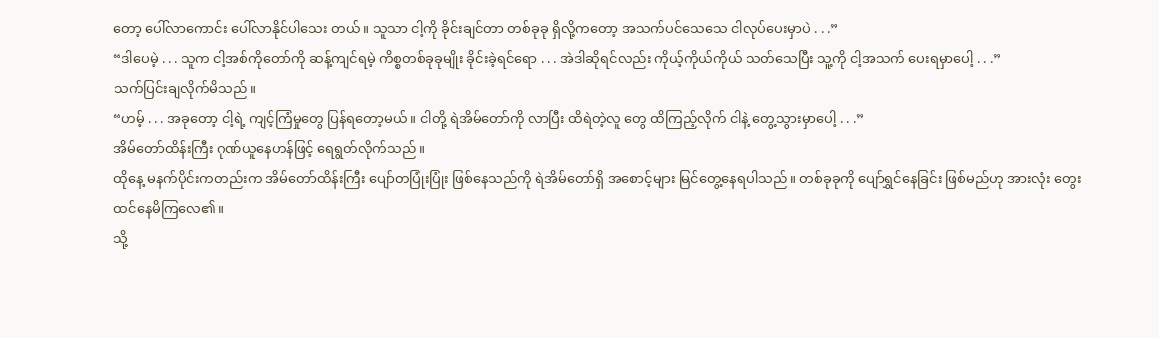တော့ ပေါ်လာကောင်း ပေါ်လာနိုင်ပါသေး တယ်။ သူသာ ငါ့ကို ခိုင်းချင်တာ တစ်ခုခု ရှိလို့ကတော့ အသက်ပင်သေသေ ငါလုပ်ပေးမှာပဲ . . .”
“ဒါပေမဲ့ . . . သူက ငါ့အစ်ကိုတော်ကို ဆန့်ကျင်ရမဲ့ ကိစ္စတစ်ခုခုမျိုး ခိုင်းခဲ့ရင်ရော . . . အဲဒါဆိုရင်လည်း ကိုယ့်ကိုယ်ကိုယ် သတ်သေပြီး သူ့ကို ငါ့အသက် ပေးရမှာပေါ့ . . .”
သက်ပြင်းချလိုက်မိသည်။
“ဟမ့် . . . အခုတော့ ငါ့ရဲ့ ကျင့်ကြံမှုတွေ ပြန်ရတော့မယ်။ ငါတို့ ရဲအိမ်တော်ကို လာပြီး ထိရဲတဲ့လူ တွေ ထိကြည့်လိုက် ငါနဲ့ တွေ့သွားမှာပေါ့ . . .”
အိမ်တော်ထိန်းကြီး ဂုဏ်ယူနေဟန်ဖြင့် ရေရွတ်လိုက်သည်။
ထိုနေ့ မနက်ပိုင်းကတည်းက အိမ်တော်ထိန်းကြီး ပျော်တပြုံးပြုံး ဖြစ်နေသည်ကို ရဲအိမ်တော်ရှိ အစောင့်များ မြင်တွေ့နေရပါသည်။ တစ်ခုခုကို ပျော်ရွှင်နေခြင်း ဖြစ်မည်ဟု အားလုံး တွေးထင်နေမိကြလေ၏။
သို့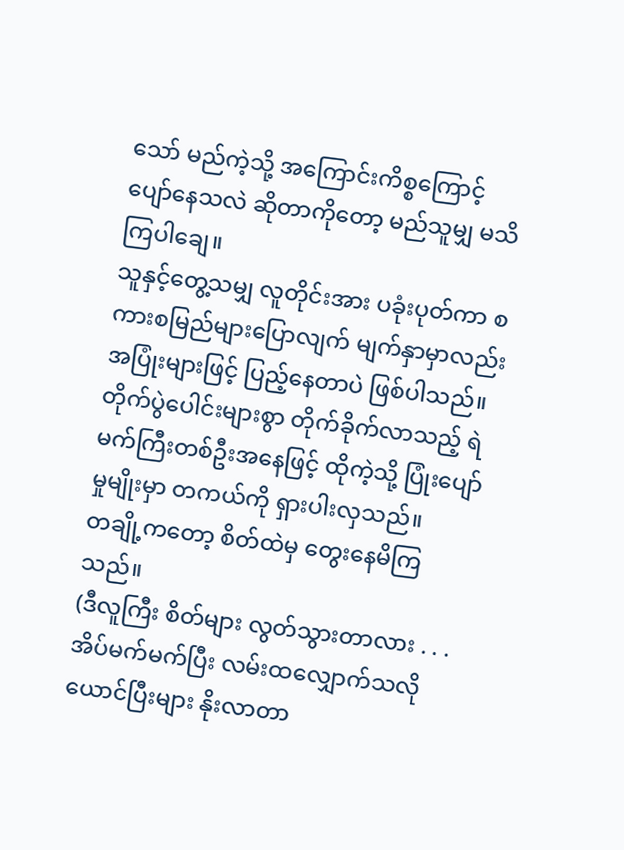သော် မည်ကဲ့သို့ အကြောင်းကိစ္စကြောင့် ပျော်နေသလဲ ဆိုတာကိုတော့ မည်သူမျှ မသိကြပါချေ။
သူနှင့်တွေ့သမျှ လူတိုင်းအား ပခုံးပုတ်ကာ စကားစမြည်များပြောလျက် မျက်နှာမှာလည်း အပြုံးများဖြင့် ပြည့်နေတာပဲ ဖြစ်ပါသည်။
တိုက်ပွဲပေါင်းများစွာ တိုက်ခိုက်လာသည့် ရဲမက်ကြီးတစ်ဦးအနေဖြင့် ထိုကဲ့သို့ ပြုံးပျော်မှုမျိုးမှာ တကယ်ကို ရှားပါးလှသည်။
တချို့ကတော့ စိတ်ထဲမှ တွေးနေမိကြသည်။
(ဒီလူကြီး စိတ်များ လွတ်သွားတာလား . . . အိပ်မက်မက်ပြီး လမ်းထလျှောက်သလို ယောင်ပြီးများ နိုးလာတာ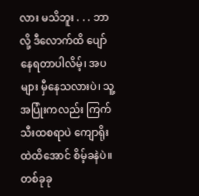လား မသိဘူး . . . ဘာလို့ ဒီလောက်ထိ ပျော်နေရတာပါလိမ့်၊ အပများ မှီနေသလားပဲ၊ သူ့အပြုံးကလည်း ကြက်သီးထစရာပဲ ကျောရိုးထဲထိအောင် စိမ့်ခနဲပဲ။ တစ်ခုခု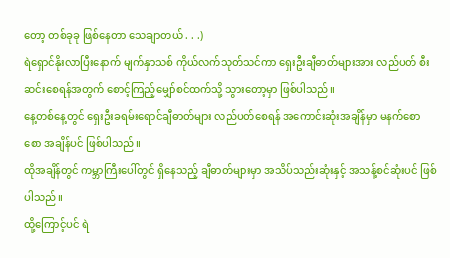တော့ တစ်ခုခု ဖြစ်နေတာ သေချာတယ် . . .)
ရဲရှောင်နိုးလာပြီးနောက် မျက်နှာသစ် ကိုယ်လက်သုတ်သင်ကာ ရှေးဦးချီဓာတ်များအား လည်ပတ် စီးဆင်းစေရန်အတွက် စောင့်ကြည့်မျှော်စင်ထက်သို့ သွားတော့မှာ ဖြစ်ပါသည်။
နေ့တစ်နေ့တွင် ရှေးဦးခရမ်းရောင်ချီဓာတ်များ လည်ပတ်စေရန် အကောင်းဆုံးအချိန်မှာ မနက်စောစော အချိန်ပင် ဖြစ်ပါသည်။
ထိုအချိန်တွင် ကမ္ဘာကြီးပေါ်တွင် ရှိနေသည့် ချီဓာတ်များမှာ အသိပ်သည်းဆုံးနှင့် အသန့်စင်ဆုံးပင် ဖြစ်ပါသည်။
ထို့ကြောင့်ပင် ရဲ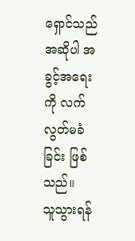ရှောင်သည် အဆိုပါ အခွင့်အရေးကို လက်လွတ်မခံခြင်း ဖြစ်သည်။
သူသွားရန်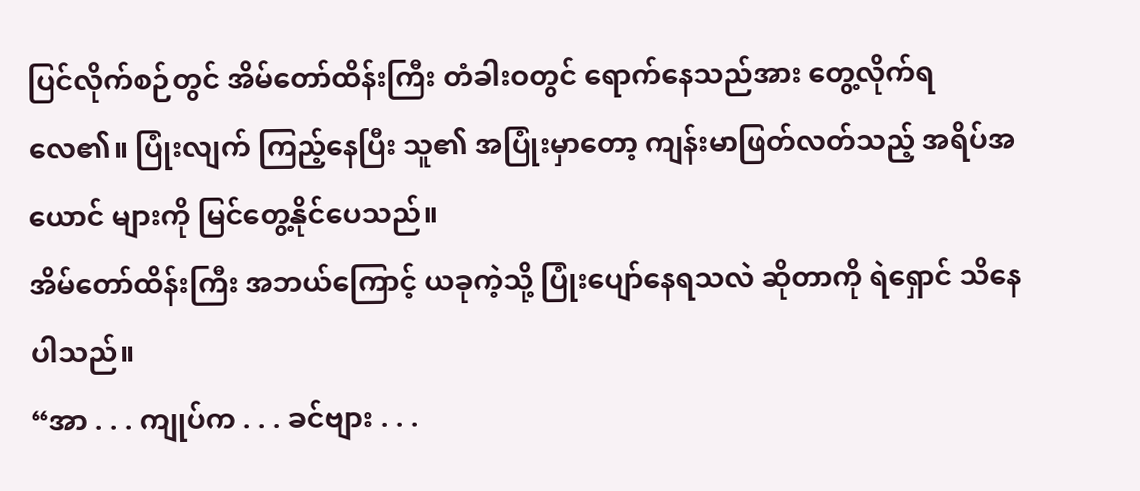ပြင်လိုက်စဉ်တွင် အိမ်တော်ထိန်းကြီး တံခါးဝတွင် ရောက်နေသည်အား တွေ့လိုက်ရလေ၏။ ပြုံးလျက် ကြည့်နေပြီး သူ၏ အပြုံးမှာတော့ ကျန်းမာဖြတ်လတ်သည့် အရိပ်အယောင် များကို မြင်တွေ့နိုင်ပေသည်။
အိမ်တော်ထိန်းကြီး အဘယ်ကြောင့် ယခုကဲ့သို့ ပြုံးပျော်နေရသလဲ ဆိုတာကို ရဲရှောင် သိနေပါသည်။
“အာ . . . ကျုပ်က . . . ခင်ဗျား . . .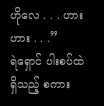ဟိုလေ . . . ဟားဟား . . .”
ရဲရှောင် ပါးစပ်ထဲရှိသည့် စကား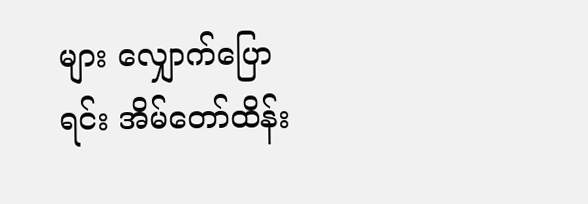များ လျှောက်ပြောရင်း အိမ်တော်ထိန်း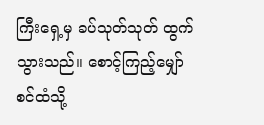ကြီးရှေ့မှ ခပ်သုတ်သုတ် ထွက်သွားသည်။ စောင့်ကြည့်မျှော်စင်ထံသို့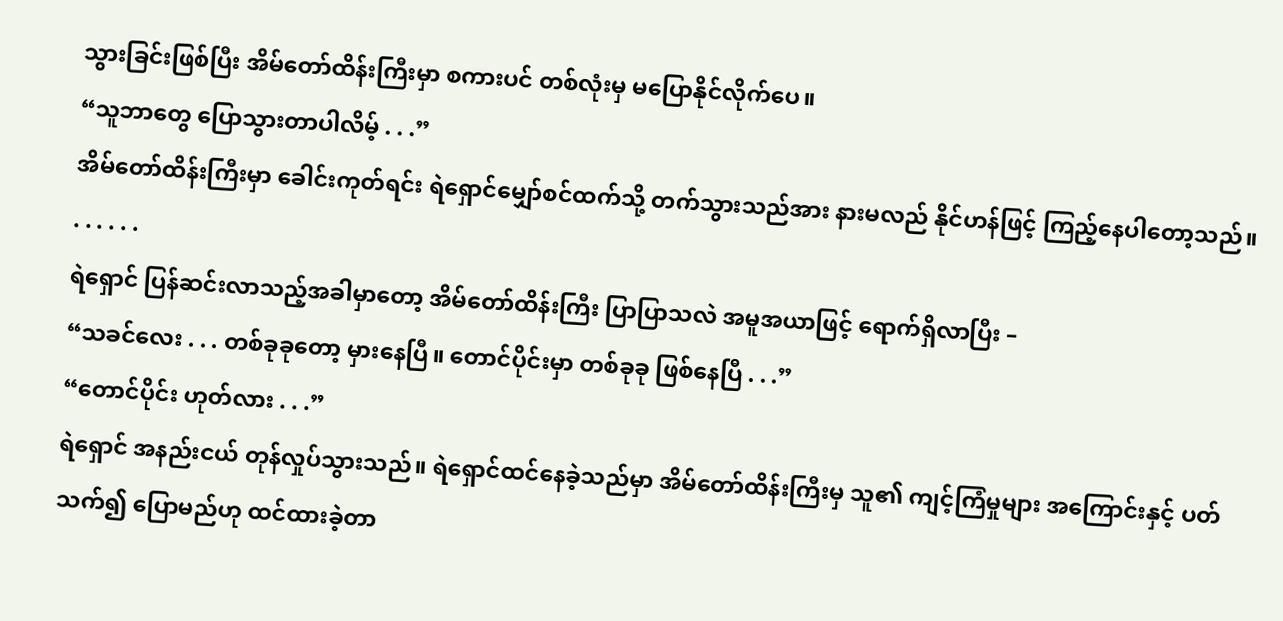သွားခြင်းဖြစ်ပြီး အိမ်တော်ထိန်းကြီးမှာ စကားပင် တစ်လုံးမှ မပြောနိုင်လိုက်ပေ။
“သူဘာတွေ ပြောသွားတာပါလိမ့် . . .”
အိမ်တော်ထိန်းကြီးမှာ ခေါင်းကုတ်ရင်း ရဲရှောင်မျှော်စင်ထက်သို့ တက်သွားသည်အား နားမလည် နိုင်ဟန်ဖြင့် ကြည့်နေပါတော့သည်။
. . . . . .
ရဲရှောင် ပြန်ဆင်းလာသည့်အခါမှာတော့ အိမ်တော်ထိန်းကြီး ပြာပြာသလဲ အမူအယာဖြင့် ရောက်ရှိလာပြီး –
“သခင်လေး . . . တစ်ခုခုတော့ မှားနေပြီ။ တောင်ပိုင်းမှာ တစ်ခုခု ဖြစ်နေပြီ . . .”
“တောင်ပိုင်း ဟုတ်လား . . .”
ရဲရှောင် အနည်းငယ် တုန်လှုပ်သွားသည်။ ရဲရှောင်ထင်နေခဲ့သည်မှာ အိမ်တော်ထိန်းကြီးမှ သူ၏ ကျင့်ကြံမှုများ အကြောင်းနှင့် ပတ်သက်၍ ပြောမည်ဟု ထင်ထားခဲ့တာ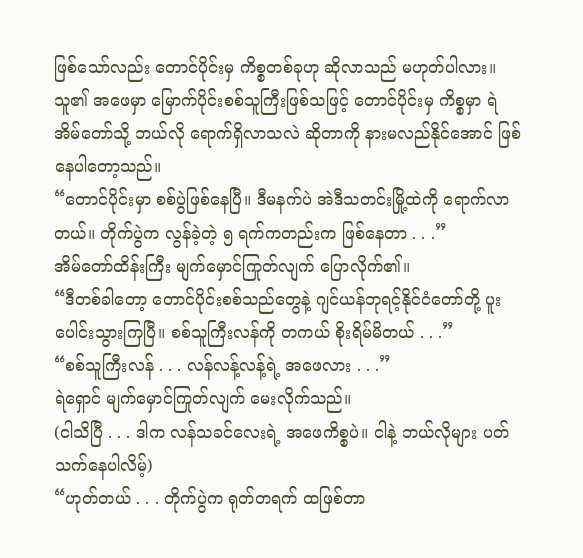ဖြစ်သော်လည်း တောင်ပိုင်းမှ ကိစ္စတစ်ခုဟု ဆိုလာသည် မဟုတ်ပါလား။ သူ၏ အဖေမှာ မြောက်ပိုင်းစစ်သူကြီးဖြစ်သဖြင့် တောင်ပိုင်းမှ ကိစ္စမှာ ရဲအိမ်တော်သို့ ဘယ်လို ရောက်ရှိလာသလဲ ဆိုတာကို နားမလည်နိုင်အောင် ဖြစ်နေပါတော့သည်။
“တောင်ပိုင်းမှာ စစ်ပွဲဖြစ်နေပြီ။ ဒီမနက်ပဲ အဲဒီသတင်းမြို့ထဲကို ရောက်လာတယ်။ တိုက်ပွဲက လွန်ခဲ့တဲ့ ၅ ရက်ကတည်းက ဖြစ်နေတာ . . .”
အိမ်တော်ထိန်းကြီး မျက်မှောင်ကြုတ်လျက် ပြောလိုက်၏။
“ဒီတစ်ခါတော့ တောင်ပိုင်းစစ်သည်တွေနဲ့ ဂျင်ယန်ဘုရင့်နိုင်ငံတော်တို့ ပူးပေါင်းသွားကြပြီ။ စစ်သူကြီးလန်ကို တကယ် စိုးရိမ်မိတယ် . . .”
“စစ်သူကြီးလန် . . . လန်လန့်လန့်ရဲ့ အဖေလား . . .”
ရဲရှောင် မျက်မှောင်ကြုတ်လျက် မေးလိုက်သည်။
(ငါသိပြီ . . . ဒါက လန်သခင်လေးရဲ့ အဖေကိစ္စပဲ။ ငါနဲ့ ဘယ်လိုများ ပတ်သက်နေပါလိမ့်)
“ဟုတ်တယ် . . . တိုက်ပွဲက ရုတ်တရက် ထဖြစ်တာ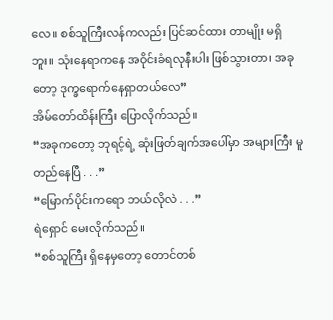လေ။ စစ်သူကြီးလန်ကလည်း ပြင်ဆင်ထား တာမျိုး မရှိဘူး။ သုံးနေရာကနေ အဝိုင်းခံရလုနီးပါး ဖြစ်သွားတာ၊ အခုတော့ ဒုက္ခရောက်နေရှာတယ်လေ”
အိမ်တော်ထိန်းကြီး ပြောလိုက်သည်။
“အခုကတော့ ဘုရင့်ရဲ့ ဆုံးဖြတ်ချက်အပေါ်မှာ အများကြီး မူတည်နေပြီ . . .”
“မြောက်ပိုင်းကရော ဘယ်လိုလဲ . . .”
ရဲရှောင် မေးလိုက်သည်။
“စစ်သူကြီး ရှိနေမှတော့ တောင်တစ်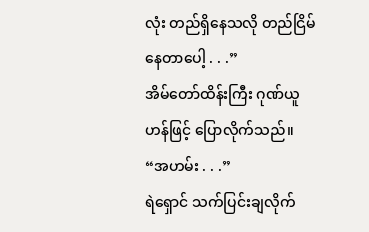လုံး တည်ရှိနေသလို တည်ငြိမ်နေတာပေါ့ . . .”
အိမ်တော်ထိန်းကြီး ဂုဏ်ယူဟန်ဖြင့် ပြောလိုက်သည်။
“အဟမ်း . . .”
ရဲရှောင် သက်ပြင်းချလိုက်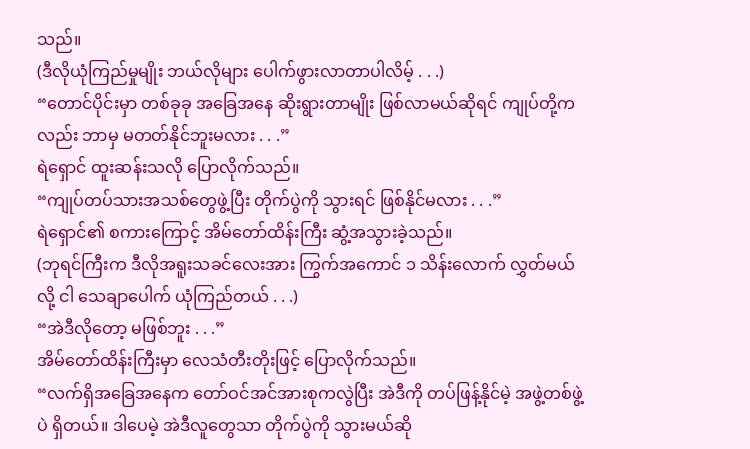သည်။
(ဒီလိုယုံကြည်မှုမျိုး ဘယ်လိုများ ပေါက်ဖွားလာတာပါလိမ့် . . .)
“တောင်ပိုင်းမှာ တစ်ခုခု အခြေအနေ ဆိုးရွားတာမျိုး ဖြစ်လာမယ်ဆိုရင် ကျုပ်တို့ကလည်း ဘာမှ မတတ်နိုင်ဘူးမလား . . .”
ရဲရှောင် ထူးဆန်းသလို ပြောလိုက်သည်။
“ကျုပ်တပ်သားအသစ်တွေဖွဲ့ပြီး တိုက်ပွဲကို သွားရင် ဖြစ်နိုင်မလား . . .”
ရဲရှောင်၏ စကားကြောင့် အိမ်တော်ထိန်းကြီး ဆွံ့အသွားခဲ့သည်။
(ဘုရင်ကြီးက ဒီလိုအရူးသခင်လေးအား ကြွက်အကောင် ၁ သိန်းလောက် လွှတ်မယ်လို့ ငါ သေချာပေါက် ယုံကြည်တယ် . . .)
“အဲဒီလိုတော့ မဖြစ်ဘူး . . .”
အိမ်တော်ထိန်းကြီးမှာ လေသံတီးတိုးဖြင့် ပြောလိုက်သည်။
“လက်ရှိအခြေအနေက တော်ဝင်အင်အားစုကလွဲပြီး အဲဒီကို တပ်ဖြန့်နိုင်မဲ့ အဖွဲ့တစ်ဖွဲ့ပဲ ရှိတယ်။ ဒါပေမဲ့ အဲဒီလူတွေသာ တိုက်ပွဲကို သွားမယ်ဆို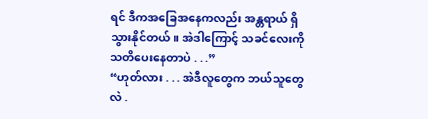ရင် ဒီကအခြေအနေကလည်း အန္တရာယ် ရှိသွားနိုင်တယ်။ အဲဒါကြောင့် သခင်လေးကို သတိပေးနေတာပဲ . . .”
“ဟုတ်လား . . . အဲဒီလူတွေက ဘယ်သူတွေလဲ .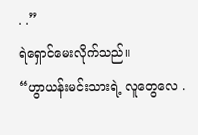. .”
ရဲရှောင်မေးလိုက်သည်။
“ဟွာယန်းမင်းသားရဲ့ လူတွေလေ .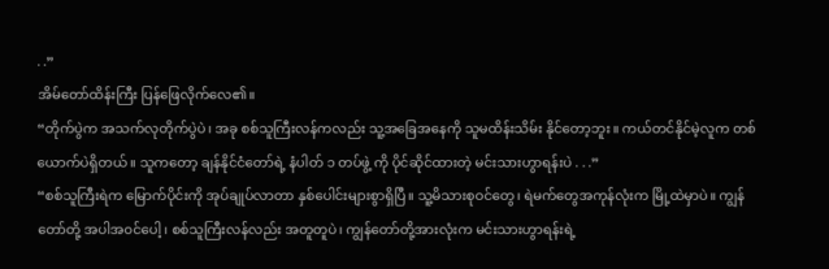. .”
အိမ်တော်ထိန်းကြီး ပြန်ဖြေလိုက်လေ၏။
“တိုက်ပွဲက အသက်လုတိုက်ပွဲပဲ၊ အခု စစ်သူကြီးလန်ကလည်း သူ့အခြေအနေကို သူမထိန်းသိမ်း နိုင်တော့ဘူး။ ကယ်တင်နိုင်မဲ့လူက တစ်ယောက်ပဲရှိတယ်။ သူကတော့ ချန်နိုင်ငံတော်ရဲ့ နံပါတ် ၁ တပ်ဖွဲ့ ကို ပိုင်ဆိုင်ထားတဲ့ မင်းသားဟွာရန်းပဲ . . .”
“စစ်သူကြီးရဲက မြောက်ပိုင်းကို အုပ်ချုပ်လာတာ နှစ်ပေါင်းများစွာရှိပြီ။ သူ့မိသားစုဝင်တွေ၊ ရဲမက်တွေအကုန်လုံးက မြို့ထဲမှာပဲ။ ကျွန်တော်တို့ အပါအ၀င်ပေါ့၊ စစ်သူကြီးလန်လည်း အတူတူပဲ၊ ကျွန်တော်တို့အားလုံးက မင်းသားဟွာရန်းရဲ့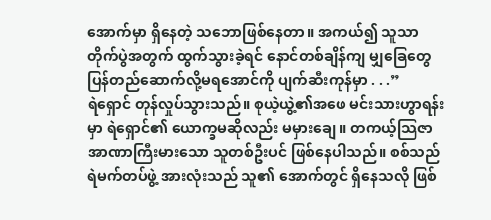အောက်မှာ ရှိနေတဲ့ သဘောဖြစ်နေတာ။ အကယ်၍ သူသာ တိုက်ပွဲအတွက် ထွက်သွားခဲ့ရင် နောင်တစ်ချိန်ကျ မျှခြေတွေ ပြန်တည်ဆောက်လို့မရအောင်ကို ပျက်ဆီးကုန်မှာ . . .”
ရဲရှောင် တုန်လှုပ်သွားသည်။ စုယဲ့ယွဲ့၏အဖေ မင်းသားဟွာရန်းမှာ ရဲရှောင်၏ ယောက္ခမဆိုလည်း မမှားချေ။ တကယ့်သြဇာအာဏာကြီးမားသော သူတစ်ဦးပင် ဖြစ်နေပါသည်။ စစ်သည်ရဲမက်တပ်ဖွဲ့ အားလုံးသည် သူ၏ အောက်တွင် ရှိနေသလို ဖြစ်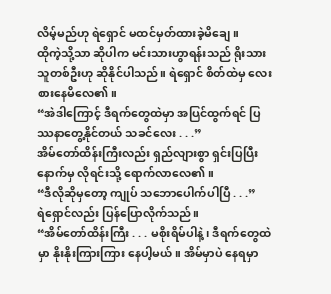လိမ့်မည်ဟု ရဲရှောင် မထင်မှတ်ထားခဲ့မိချေ။
ထိုကဲ့သို့သာ ဆိုပါက မင်းသားဟွာရန်းသည် ရိုးသားသူတစ်ဦးဟု ဆိုနိုင်ပါသည်။ ရဲရှောင် စိတ်ထဲမှ လေးစားနေမိလေ၏။
“အဲဒါကြောင့် ဒီရက်တွေထဲမှာ အပြင်ထွက်ရင် ပြဿနာတွေ့နိုင်တယ် သခင်လေး . . .”
အိမ်တော်ထိန်းကြီးလည်း ရှည်လျားစွာ ရှင်းပြပြီးနောက်မှ လိုရင်းသို့ ရောက်လာလေ၏။
“ဒီလိုဆိုမှတော့ ကျုပ် သဘောပေါက်ပါပြီ . . .”
ရဲရှောင်လည်း ပြန်ပြောလိုက်သည်။
“အိမ်တော်ထိန်းကြီး . . . မစိုးရိမ်ပါနဲ့၊ ဒီရက်တွေထဲမှာ နိုးနိုးကြားကြား နေပါ့မယ်။ အိမ်မှာပဲ နေရမှာ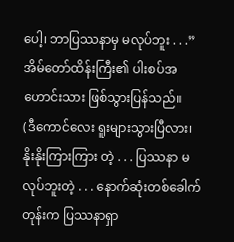ပေါ့၊ ဘာပြဿနာမှ မလုပ်ဘူး . . .”
အိမ်တော်ထိန်းကြီး၏ ပါးစပ်အဟောင်းသား ဖြစ်သွားပြန်သည်။
(ဒီကောင်လေး ရူးများသွားပြီလား၊ နိုးနိုးကြားကြား တဲ့ . . . ပြဿနာ မလုပ်ဘူးတဲ့ . . . နောက်ဆုံးတစ်ခေါက်တုန်းက ပြဿနာရှာ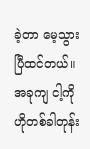ခဲ့တာ မေ့သွားပြီထင်တယ်။
အခုကျ ငါ့ကို ဟိုတစ်ခါတုန်း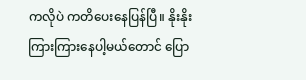ကလိုပဲ ကတိပေးနေပြန်ပြီ။ နိုးနိုးကြားကြားနေပါ့မယ်တောင် ပြော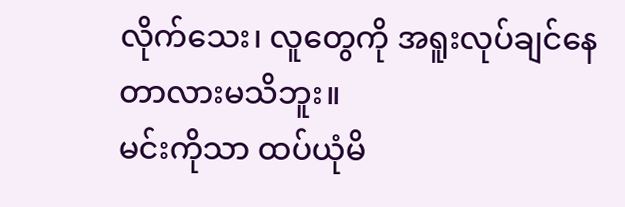လိုက်သေး၊ လူတွေကို အရူးလုပ်ချင်နေတာလားမသိဘူး။
မင်းကိုသာ ထပ်ယုံမိ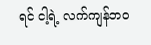ရင် ငါ့ရဲ့ လက်ကျန်ဘ၀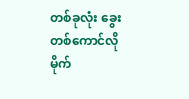တစ်ခုလုံး ခွေးတစ်ကောင်လို မိုက်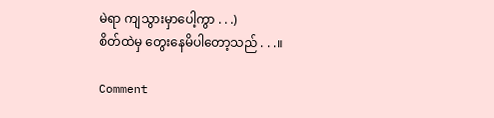မဲရာ ကျသွားမှာပေါ့ကွာ . . .)
စိတ်ထဲမှ တွေးနေမိပါတော့သည် . . .။

Comment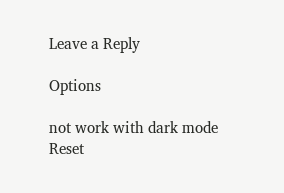Leave a Reply

Options

not work with dark mode
Reset